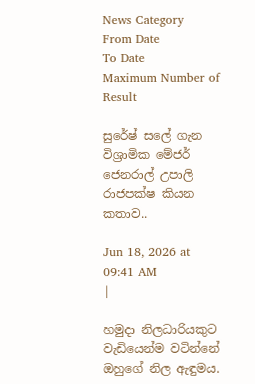News Category
From Date
To Date
Maximum Number of Result

සුරේෂ් සලේ ගැන විශ්‍රාමික මේජර් ජෙනරාල් උපාලි රාජපක්ෂ කියන කතාව..

Jun 18, 2026 at 09:41 AM
|

හමුදා නිලධාරියකුට වැඩියෙන්ම වටින්නේ ඔහුගේ නිල ඇඳුමය.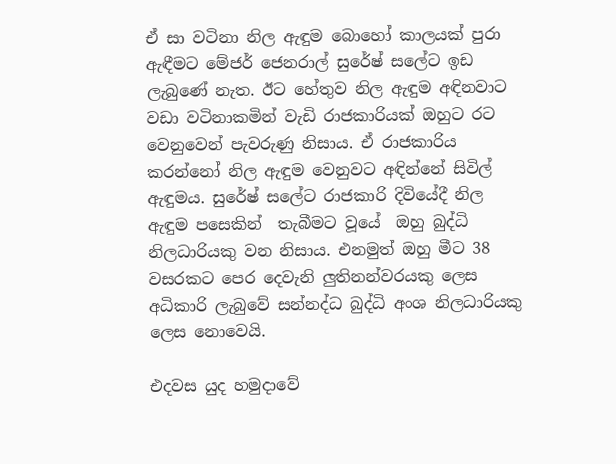ඒ සා වටිනා නිල ඇඳුම බොහෝ කාලයක් පුරා ඇඳීමට මේජර් ජෙනරාල් සුරේෂ් සලේට ඉඩ ලැබුණේ නැත. ඊට හේතුව නිල ඇඳුම අඳිනවාට වඩා වටිනාකමින් වැඩි රාජකාරියක් ඔහුට රට වෙනුවෙන් පැවරුණු නිසාය. ඒ රාජකාරිය කරන්නෝ නිල ඇඳුම වෙනුවට අඳින්නේ සිවිල් ඇඳුමය. සුරේෂ් සලේට රාජකාරි දිවියේදී නිල ඇඳුම පසෙකින්  තැබීමට වූයේ  ඔහු බුද්ධි නිලධාරියකු වන නිසාය. එනමුත් ඔහු මීට 38 වසරකට පෙර දෙවැනි ලුතිනන්වරයකු ලෙස අධිකාරි ලැබුවේ සන්නද්ධ බුද්ධි අංශ නිලධාරියකු ලෙස නොවෙයි.

එදවස යුද හමුදාවේ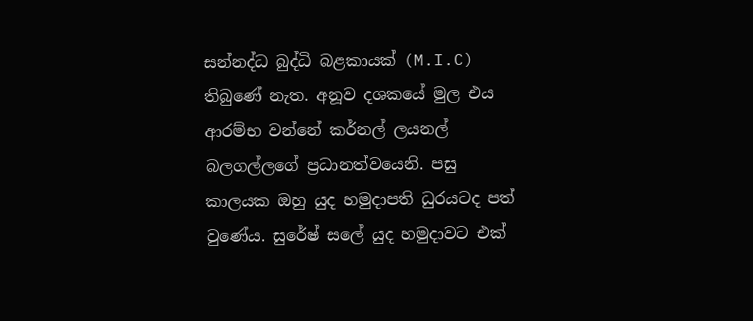සන්නද්ධ බුද්ධි බළකායක් (M.I.C) තිබුණේ නැත. අනූව දශකයේ මුල එය ආරම්භ වන්නේ කර්නල් ලයනල් බලගල්ලගේ ප්‍රධානත්වයෙනි. පසු කාලයක ඔහු යුද හමුදාපති ධුරයටද පත් වුණේය. සුරේෂ් සලේ යුද හමුදාවට එක්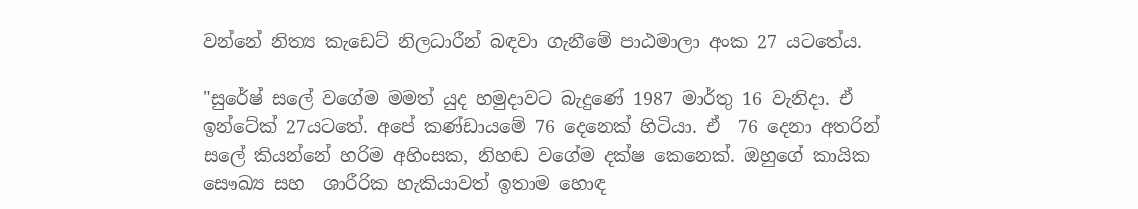වන්නේ නිත්‍ය කැඩෙට් නිලධාරීන් බඳවා ගැනීමේ පාඨමාලා අංක 27 යටතේය.

"සුරේෂ් සලේ වගේම මමත් යුද හමුදාවට බැදුණේ 1987 මාර්තු 16 වැනිදා. ඒ ඉන්ටේක් 27යටතේ. අපේ කණ්ඩායමේ 76 දෙනෙක් හිටියා. ඒ  76 දෙනා අතරින් සලේ කියන්නේ හරිම අහිංසක, නිහඬ වගේම දක්ෂ කෙනෙක්. ඔහුගේ කායික සෞඛ්‍ය සහ  ශාරීරික හැකියාවත් ඉතාම හොඳ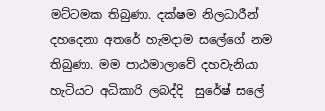මට්ටමක තිබුණා. දක්ෂම නිලධාරීන් දහදෙනා අතරේ හැමදාම සලේගේ නම තිබුණා. මම පාඨමාලාවේ දහවැනියා හැටියට අධිකාරි ලබද්දි  සුරේෂ් සලේ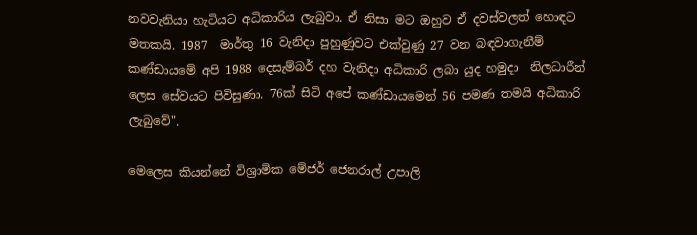නවවැනියා හැටියට අධිකාරිය ලැබුවා. ඒ නිසා මට ඔහුව ඒ දවස්වලත් හොඳට මතකයි. 1987  මාර්තු 16 වැනිදා පුහුණුවට එක්වුණු 27 වන බඳවාගැනීම් කණ්ඩායමේ අපි 1988 දෙසැම්බර් දහ වැනිදා අධිකාරි ලබා යුද හමුදා  නිලධාරීන් ලෙස සේවයට පිවිසුණා. 76ක් සිටි අපේ කණ්ඩායමෙන් 56 පමණ තමයි අධිකාරි ලැබුවේ".

මෙලෙස කියන්නේ විශ්‍රාමික මේජර් ජෙනරාල් උපාලි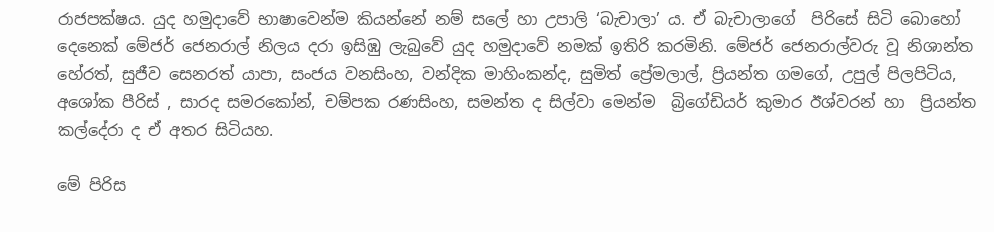රාජපක්ෂය. යුද හමුදාවේ භාෂාවෙන්ම කියන්නේ නම් සලේ හා උපාලි ‘බැචාලා’ ය. ඒ බැචාලාගේ  පිරිසේ සිටි බොහෝ දෙනෙක් මේජර් ජෙනරාල් නිලය දරා ඉසිඹු ලැබුවේ යුද හමුදාවේ නමක් ඉතිරි කරමිනි. මේජර් ජෙනරාල්වරු වූ නිශාන්ත හේරත්, සුජීව සෙනරත් යාපා, සංජය වනසිංහ, වන්දික මාහිංකන්ද, සුමිත් ප්‍රේමලාල්, ප්‍රියන්ත ගමගේ, උපුල් පිලපිටිය, අශෝක පීරිස් , සාරද සමරකෝන්, චම්පක රණසිංහ, සමන්ත ද සිල්වා මෙන්ම  බ්‍රිගේඩියර් කුමාර ඊශ්වරන් හා  ප්‍රියන්ත කල්දේරා ද ඒ අතර සිටියහ.

මේ පිරිස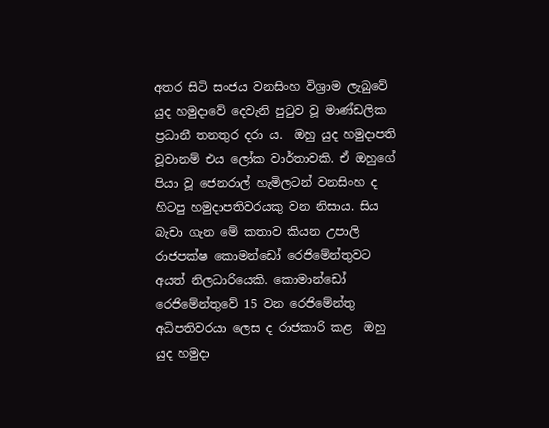අතර සිටි සංජය වනසිංහ විශ්‍රාම ලැබුවේ යුද හමුදාවේ දෙවැනි පුටුව වූ මාණ්ඩලික ප්‍රධානී තනතුර දරා ය.  ඔහු යුද හමුදාපති වූවානම් එය ලෝක වාර්තාවකි. ඒ ඔහුගේ පියා වූ ජෙනරාල් හැමිලටන් වනසිංහ ද හිටපු හමුදාපතිවරයකු වන නිසාය. සිය බැචා ගැන මේ කතාව කියන උපාලි රාජපක්ෂ කොමන්ඩෝ රෙජිමේන්තුවට අයත් නිලධාරියෙකි. කොමාන්ඩෝ රෙජිමේන්තුවේ 15 වන රෙජිමේන්තු අධිපතිවරයා ලෙස ද රාජකාරි කළ  ඔහු යුද හමුදා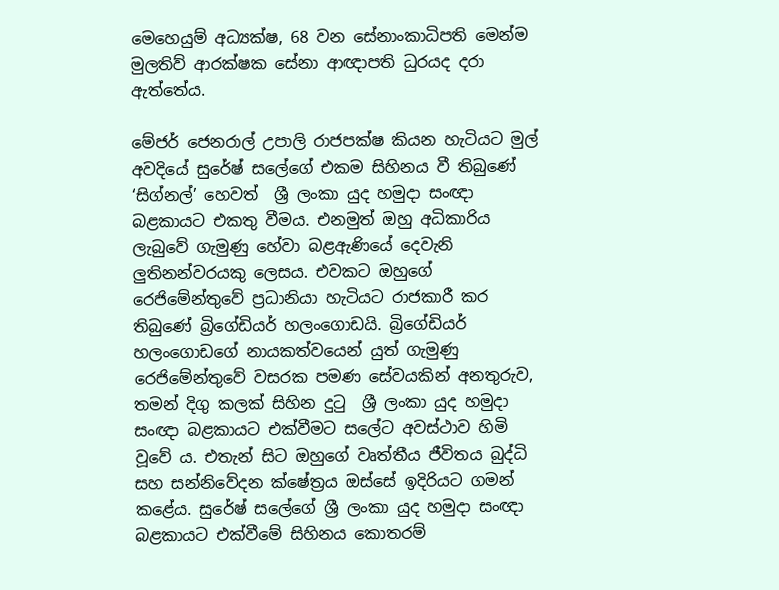මෙහෙයුම් අධ්‍යක්ෂ, 68 වන සේනාංකාධිපති මෙන්ම මුලතිව් ආරක්ෂක සේනා ආඥාපති ධුරයද දරා ඇත්තේය.

මේජර් ජෙනරාල් උපාලි රාජපක්ෂ කියන හැටියට මුල් අවදියේ සුරේෂ් සලේගේ එකම සිහිනය වී තිබුණේ ‘සිග්නල්’ හෙවත්  ශ්‍රී ලංකා යුද හමුදා සංඥා බළකායට එකතු වීමය. එනමුත් ඔහු අධිකාරිය ලැබුවේ ගැමුණු හේවා බළඇණියේ දෙවැනි ලුතිනන්වරයකු ලෙසය. එවකට ඔහුගේ රෙජිමේන්තුවේ ප්‍රධානියා හැටියට රාජකාරී කර තිබුණේ බ්‍රිගේඩියර් හලංගොඩයි. බ්‍රිගේඩියර් හලංගොඩගේ නායකත්වයෙන් යුත් ගැමුණු රෙජිමේන්තුවේ වසරක පමණ සේවයකින් අනතුරුව, තමන් දිගු කලක් සිහින දුටු  ශ්‍රී ලංකා යුද හමුදා සංඥා බළකායට එක්වීමට සලේට අවස්ථාව හිමි වූවේ ය. එතැන් සිට ඔහුගේ වෘත්තීය ජීවිතය බුද්ධි සහ සන්නිවේදන ක්ෂේත්‍රය ඔස්සේ ඉදිරියට ගමන් කළේය. සුරේෂ් සලේගේ ශ්‍රී ලංකා යුද හමුදා සංඥා බළකායට එක්වීමේ සිහිනය කොතරම්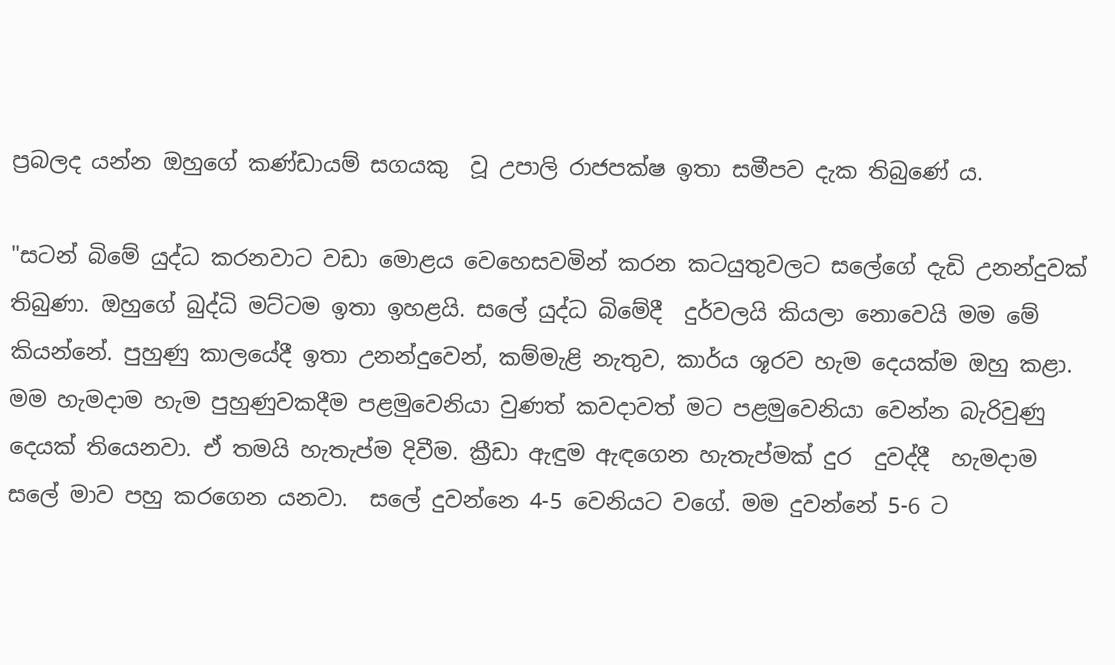ප්‍රබලද යන්න ඔහුගේ කණ්ඩායම් සගයකු  වූ උපාලි රාජපක්ෂ ඉතා සමීපව දැක තිබුණේ ය.

"සටන් බිමේ යුද්ධ කරනවාට වඩා මොළය වෙහෙසවමින් කරන කටයුතුවලට සලේගේ දැඩි උනන්දුවක් තිබුණා. ඔහුගේ බුද්ධි මට්ටම ඉතා ඉහළයි. සලේ යුද්ධ බිමේදී  දුර්වලයි කියලා නොවෙයි මම මේ කියන්නේ. පුහුණු කාලයේදී ඉතා උනන්දුවෙන්, කම්මැළි නැතුව, කාර්ය ශූරව හැම දෙයක්ම ඔහු කළා. මම හැමදාම හැම පුහුණුවකදීම පළමුවෙනියා වුණත් කවදාවත් මට පළමුවෙනියා වෙන්න බැරිවුණු දෙයක් තියෙනවා. ඒ තමයි හැතැප්ම දිවීම. ක්‍රීඩා ඇඳුම ඇඳගෙන හැතැප්මක් දුර  දුවද්දී  හැමදාම සලේ මාව පහු කරගෙන යනවා.  සලේ දුවන්නෙ 4-5 වෙනියට වගේ. මම දුවන්නේ 5-6 ට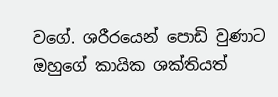වගේ. ශරීරයෙන් පොඩි වුණාට ඔහුගේ කායික ශක්තියත්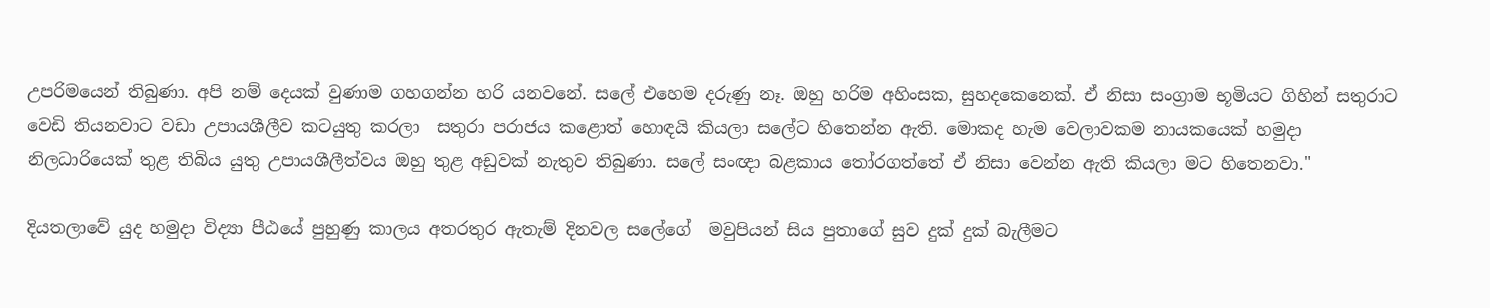උපරිමයෙන් තිබුණා. අපි නම් දෙයක් වුණාම ගහගන්න හරි යනවනේ. සලේ එහෙම දරුණු නෑ. ඔහු හරිම අහිංසක, සුහදකෙනෙක්. ඒ නිසා සංග්‍රාම භූමියට ගිහින් සතුරාට වෙඩි තියනවාට වඩා උපායශීලීව කටයුතු කරලා  සතුරා පරාජය කළොත් හොඳයි කියලා සලේට හිතෙන්න ඇති. මොකද හැම වෙලාවකම නායකයෙක් හමුදා නිලධාරියෙක් තුළ තිබිය යුතු උපායශීලීත්වය ඔහු තුළ අඩුවක් නැතුව තිබුණා. සලේ සංඥා බළකාය තෝරගත්තේ ඒ නිසා වෙන්න ඇති කියලා මට හිතෙනවා."

දියතලාවේ යුද හමුදා විද්‍යා පීඨයේ පුහුණු කාලය අතරතුර ඇතැම් දිනවල සලේගේ  මවුපියන් සිය පුතාගේ සුව දුක් දුක් බැලීමට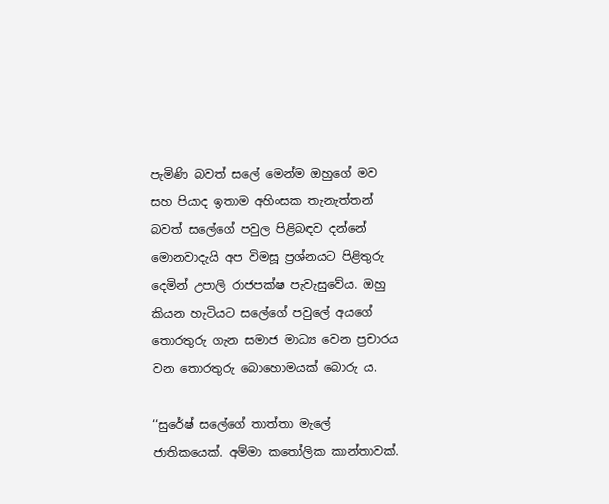පැමිණි බවත් සලේ මෙන්ම ඔහුගේ මව සහ පියාද ඉතාම අහිංසක තැනැත්තන් බවත් සලේගේ පවුල පිළිබඳව දන්නේ මොනවාදැයි අප විමසූ ප්‍රශ්නයට පිළිතුරු දෙමින් උපාලි රාජපක්ෂ පැවැසුවේය. ඔහු කියන හැටියට සලේගේ පවුලේ අයගේ තොරතුරු ගැන සමාජ මාධ්‍ය වෙන ප්‍රචාරය වන තොරතුරු බොහොමයක් බොරු ය.

‘‘සුරේෂ් සලේගේ තාත්තා මැලේ ජාතිකයෙක්. අම්මා කතෝලික කාන්තාවක්.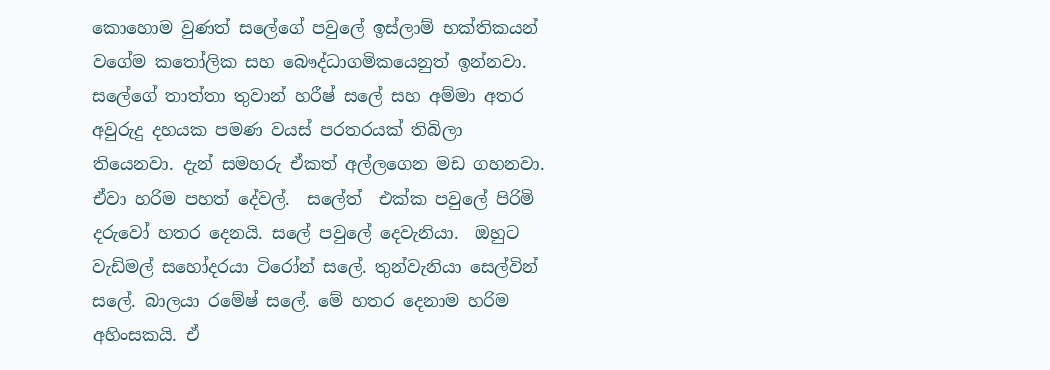කොහොම වුණත් සලේගේ පවුලේ ඉස්ලාම් භක්තිකයන් වගේම කතෝලික සහ බෞද්ධාගමිකයෙනුත් ඉන්නවා. සලේගේ තාත්තා තුවාන් හරීෂ් සලේ සහ අම්මා අතර අවුරුදු දහයක පමණ වයස් පරතරයක් තිබිලා තියෙනවා. දැන් සමහරු ඒකත් අල්ලගෙන මඩ ගහනවා. ඒවා හරිම පහත් දේවල්.  සලේත්  එක්ක පවුලේ පිරිමි දරුවෝ හතර දෙනයි. සලේ පවුලේ දෙවැනියා.  ඔහුට වැඩිමල් සහෝදරයා ටිරෝන් සලේ. තුන්වැනියා සෙල්වින් සලේ. බාලයා රමේෂ් සලේ. මේ හතර දෙනාම හරිම අහිංසකයි. ඒ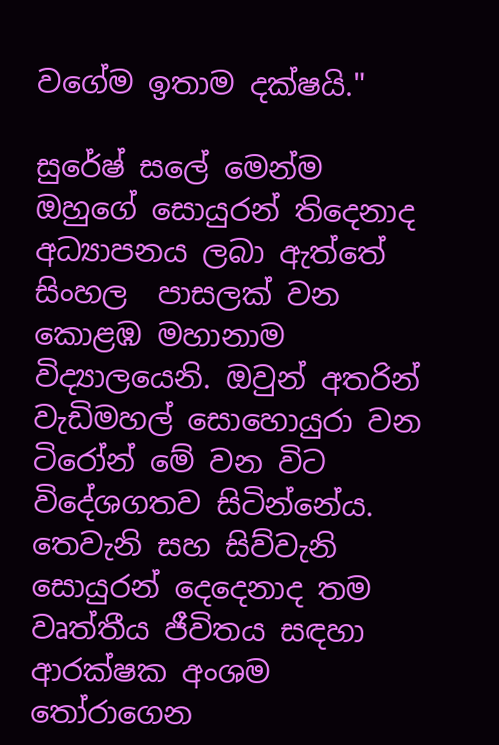වගේම ඉතාම දක්ෂයි."

සුරේෂ් සලේ මෙන්ම ඔහුගේ සොයුරන් තිදෙනාද අධ්‍යාපනය ලබා ඇත්තේ සිංහල  පාසලක් වන කොළඹ මහානාම විද්‍යාලයෙනි. ඔවුන් අතරින් වැඩිමහල් සොහොයුරා වන ටිරෝන් මේ වන විට විදේශගතව සිටින්නේය. තෙවැනි සහ සිව්වැනි සොයුරන් දෙදෙනාද තම වෘත්තීය ජීවිතය සඳහා   ආරක්ෂක අංශම තෝරාගෙන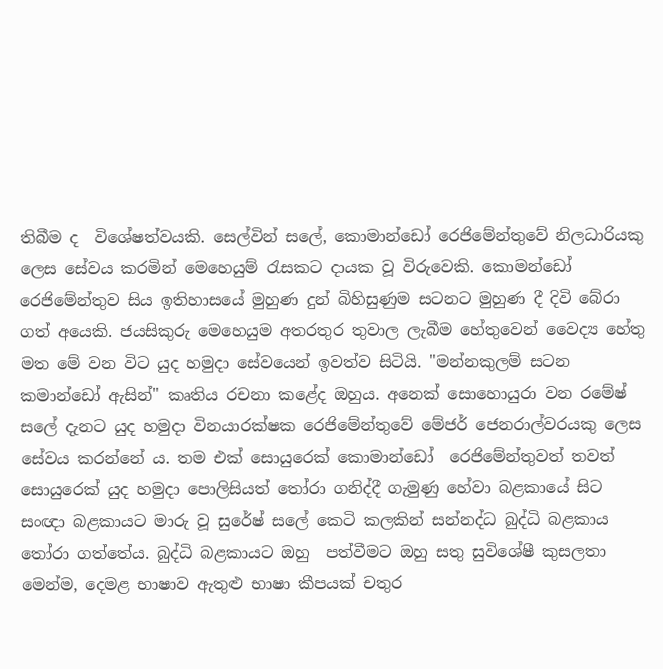තිබීම ද  විශේෂත්වයකි. සෙල්වින් සලේ, කොමාන්ඩෝ රෙජිමේන්තුවේ නිලධාරියකු ලෙස සේවය කරමින් මෙහෙයුම් රැසකට දායක වූ විරුවෙකි. කොමන්ඩෝ රෙජිමේන්තුව සිය ඉතිහාසයේ මුහුණ දුන් බිහිසුණුම සටනට මුහුණ දී දිවි බේරා ගත් අයෙකි. ජයසිකුරු මෙහෙයුම අතරතුර තුවාල ලැබීම හේතුවෙන් වෛද්‍ය හේතු මත මේ වන විට යුද හමුදා සේවයෙන් ඉවත්ව සිටියි. "මන්නකුලම් සටන කමාන්ඩෝ ඇසින්" කෘතිය රචනා කළේද ඔහුය. අනෙක් සොහොයුරා වන රමේෂ් සලේ දැනට යුද හමුදා විනයාරක්ෂක රෙජිමේන්තුවේ මේජර් ජෙනරාල්වරයකු ලෙස සේවය කරන්නේ ය. තම එක් සොයුරෙක් කොමාන්ඩෝ  රෙජිමේන්තුවත් තවත් සොයුරෙක් යුද හමුදා පොලිසියත් තෝරා ගනිද්දී ගැමුණු හේවා බළකායේ සිට සංඥා බළකායට මාරු වූ සුරේෂ් සලේ කෙටි කලකින් සන්නද්ධ බුද්ධි බළකාය තෝරා ගත්තේය. බුද්ධි බළකායට ඔහු  පත්වීමට ඔහු සතු සුවිශේෂී කුසලතා මෙන්ම, දෙමළ භාෂාව ඇතුළු භාෂා කීපයක් චතුර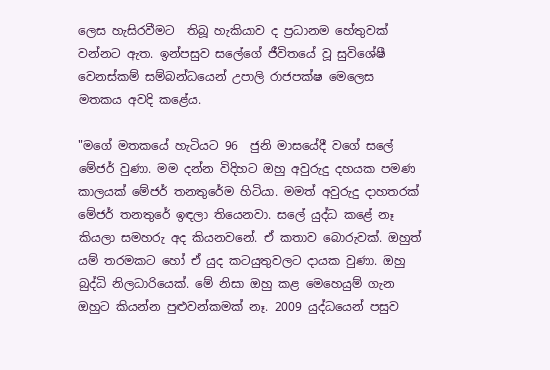ලෙස හැසිරවීමට  තිබූ හැකියාව ද ප්‍රධානම හේතුවක් වන්නට ඇත. ඉන්පසුව සලේගේ ජීවිතයේ වූ සුවිශේෂී වෙනස්කම් සම්බන්ධයෙන් උපාලි රාජපක්ෂ මෙලෙස මතකය අවදි කළේය.

"මගේ මතකයේ හැටියට 96  ජුනි මාසයේදී වගේ සලේ මේජර් වුණා. මම දන්න විදිහට ඔහු අවුරුදු දහයක පමණ කාලයක් මේජර් තනතුරේම හිටියා. මමත් අවුරුදු දාහතරක් මේජර් තනතුරේ ඉඳලා තියෙනවා. සලේ යුද්ධ කළේ නෑ කියලා සමහරු අද කියනවනේ. ඒ කතාව බොරුවක්. ඔහුත් යම් තරමකට හෝ ඒ යුද කටයුතුවලට දායක වුණා. ඔහු  බුද්ධි නිලධාරියෙක්. මේ නිසා ඔහු කළ මෙහෙයුම් ගැන  ඔහුට කියන්න පුළුවන්කමක් නෑ. 2009 යුද්ධයෙන් පසුව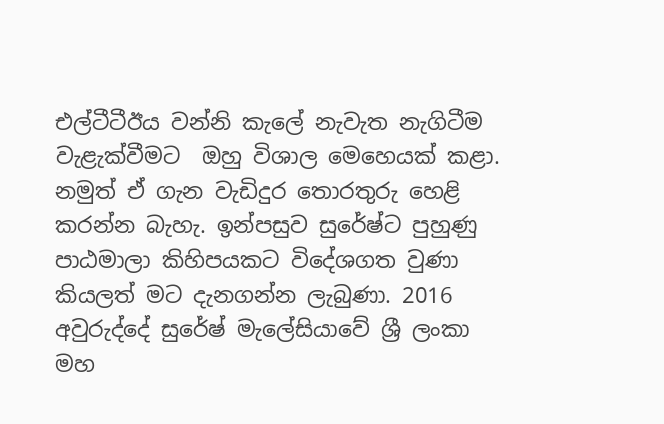එල්ටීටීඊය වන්නි කැලේ නැවැත නැගිටීම වැළැක්වීමට  ඔහු විශාල මෙහෙයක් කළා. නමුත් ඒ ගැන වැඩිදුර තොරතුරු හෙළි කරන්න බැහැ. ඉන්පසුව සුරේෂ්ට පුහුණු පාඨමාලා කිහිපයකට විදේශගත වුණා කියලත් මට දැනගන්න ලැබුණා. 2016 අවුරුද්දේ සුරේෂ් මැලේසියාවේ ශ්‍රී ලංකා මහ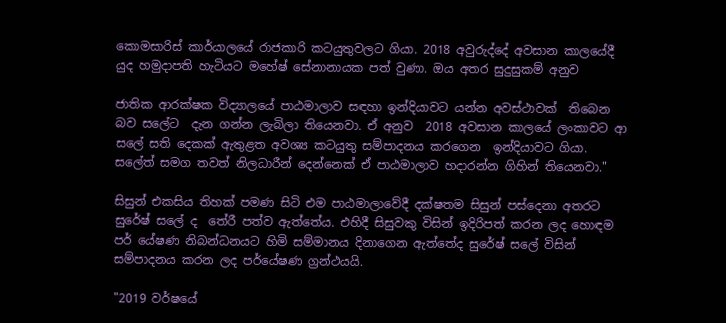කොමසාරිස් කාර්යාලයේ රාජකාරි කටයුතුවලට ගියා. 2018 අවුරුද්දේ අවසාන කාලයේදී යුද හමුදාපති හැටියට මහේෂ් සේනානායක පත් වුණා. ඔය අතර සුදුසුකම් අනුව

ජාතික ආරක්ෂක විද්‍යාලයේ පාඨමාලාව සඳහා ඉන්දියාවට යන්න අවස්ථාවක්  තිබෙන බව සලේට  දැන ගන්න ලැබිලා තියෙනවා. ඒ අනුව  2018 අවසාන කාලයේ ලංකාවට ආ සලේ සති දෙකක් ඇතුළත අවශ්‍ය කටයුතු සම්පාදනය කරගෙන  ඉන්දියාවට ගියා. සලේත් සමග තවත් නිලධාරීන් දෙන්නෙක් ඒ පාඨමාලාව හදාරන්න ගිහින් තියෙනවා."

සිසුන් එකසිය තිහක් පමණ සිටි එම පාඨමාලාවේදී දක්ෂතම සිසුන් පස්දෙනා අතරට සුරේෂ් සලේ ද  තේරී පත්ව ඇත්තේය. එහිදී සිසුවකු විසින් ඉදිරිපත් කරන ලද හොඳම පර් යේෂණ නිබන්ධනයට හිමි සම්මානය දිනාගෙන ඇත්තේද සුරේෂ් සලේ විසින් සම්පාදනය කරන ලද පර්යේෂණ ග්‍රන්ථයයි.

"2019 වර්ෂයේ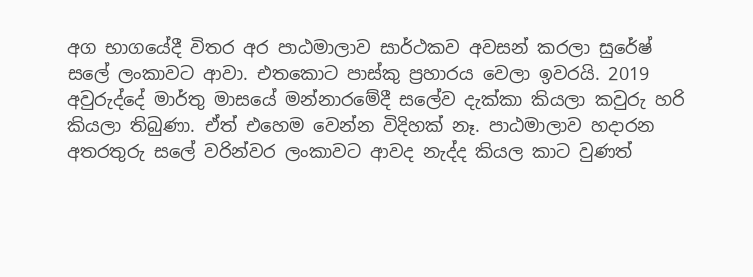අග භාගයේදී විතර අර පාඨමාලාව සාර්ථකව අවසන් කරලා සුරේෂ් සලේ ලංකාවට ආවා. එතකොට පාස්කු ප්‍රහාරය වෙලා ඉවරයි. 2019 අවුරුද්දේ මාර්තු මාසයේ මන්නාරමේදී සලේව දැක්කා කියලා කවුරු හරි කියලා තිබුණා. ඒත් එහෙම වෙන්න විදිහක් නෑ. පාඨමාලාව හදාරන අතරතුරු සලේ වරින්වර ලංකාවට ආවද නැද්ද කියල කාට වුණත්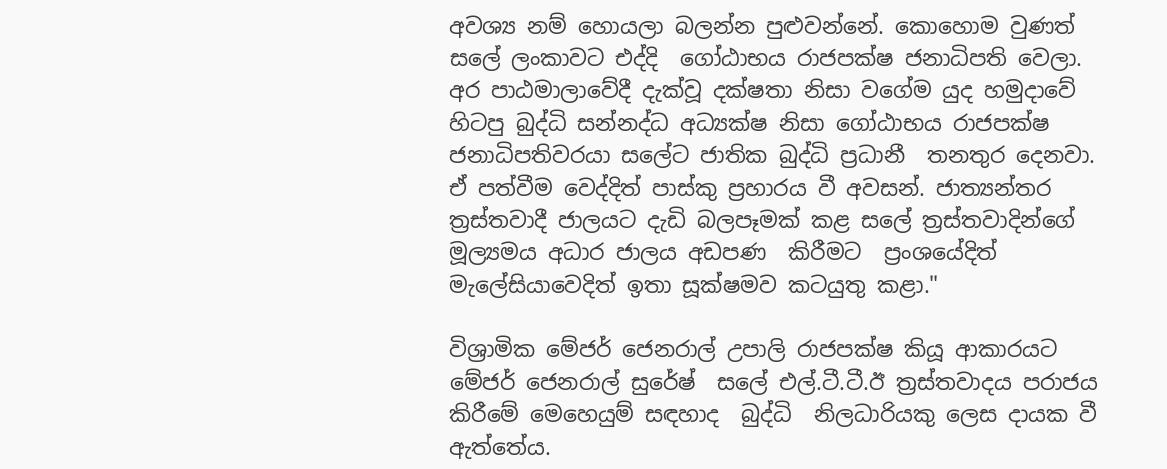අවශ්‍ය නම් හොයලා බලන්න පුළුවන්නේ. කොහොම වුණත් සලේ ලංකාවට එද්දි  ගෝඨාභය රාජපක්ෂ ජනාධිපති වෙලා. අර පාඨමාලාවේදී දැක්වූ දක්ෂතා නිසා වගේම යුද හමුදාවේ හිටපු බුද්ධි සන්නද්ධ අධ්‍යක්ෂ නිසා ගෝඨාභය රාජපක්ෂ ජනාධිපතිවරයා සලේට ජාතික බුද්ධි ප්‍රධානී  තනතුර දෙනවා. ඒ පත්වීම වෙද්දිත් පාස්කු ප්‍රහාරය වී අවසන්. ජාත්‍යන්තර ත්‍රස්තවාදී ජාලයට දැඩි බලපෑමක් කළ සලේ ත්‍රස්තවාදින්ගේ  මූල්‍යමය අධාර ජාලය අඩපණ  කිරීමට  ප්‍රංශයේදිත්  මැලේසියාවෙදිත් ඉතා සූක්ෂමව කටයුතු කළා."

විශ්‍රාමික මේජර් ජෙනරාල් උපාලි රාජපක්ෂ කියූ ආකාරයට මේජර් ජෙනරාල් සුරේෂ්  සලේ එල්.ටී.ටී.ඊ ත්‍රස්තවාදය පරාජය කිරීමේ මෙහෙයුම් සඳහාද  බුද්ධි  නිලධාරියකු ලෙස දායක වී ඇත්තේය.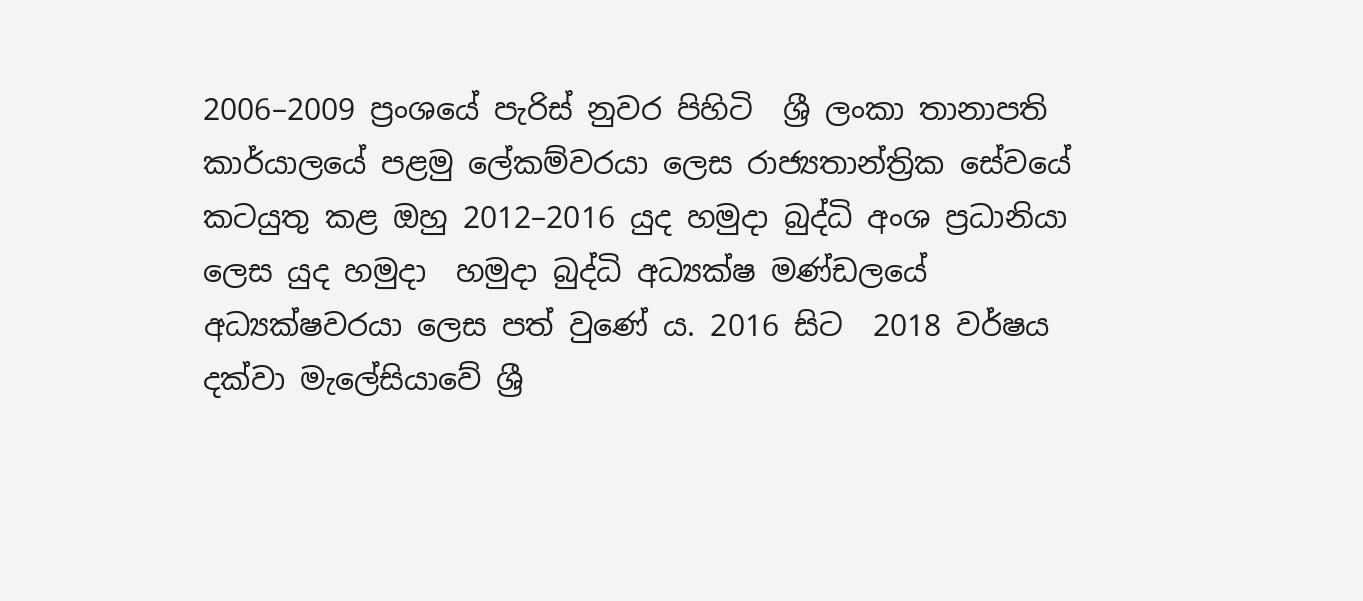2006–2009 ප්‍රංශයේ පැරිස් නුවර පිහිටි  ශ්‍රී ලංකා තානාපති කාර්යාලයේ පළමු ලේකම්වරයා ලෙස රාජ්‍යතාන්ත්‍රික සේවයේ  කටයුතු කළ ඔහු 2012–2016 යුද හමුදා බුද්ධි අංශ ප්‍රධානියා ලෙස යුද හමුදා  හමුදා බුද්ධි අධ්‍යක්ෂ මණ්ඩලයේ  අධ්‍යක්ෂවරයා ලෙස පත් වුණේ ය. 2016 සිට  2018 වර්ෂය දක්වා මැලේසියාවේ ශ්‍රී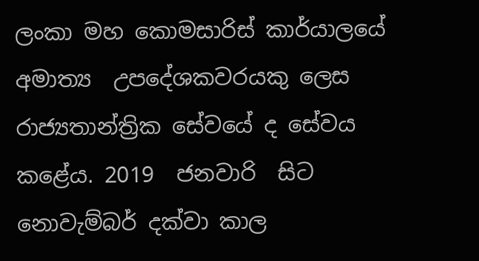ලංකා මහ කොමසාරිස් කාර්යාලයේ අමාත්‍ය  උපදේශකවරයකු ලෙස රාජ්‍යතාන්ත්‍රික සේවයේ ද සේවය කළේය. 2019  ජනවාරි  සිට  නොවැම්බර් දක්වා කාල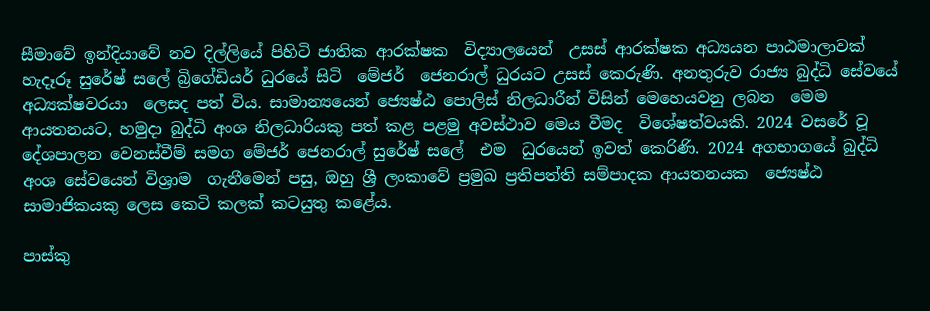සීමාවේ ඉන්දියාවේ නව දිල්ලියේ පිහිටි ජාතික ආරක්ෂක  විද්‍යාලයෙන්  උසස් ආරක්ෂක අධ්‍යයන පාඨමාලාවක් හැදෑරූ සුරේෂ් සලේ බ්‍රිගේඩියර් ධුරයේ සිටි  මේජර්  ජෙනරාල් ධුරයට උසස් කෙරුණි. අනතුරුව රාජ්‍ය බුද්ධි සේවයේ  අධ්‍යක්ෂවරයා  ලෙසද පත් විය. සාමාන්‍යයෙන් ජ්‍යෙෂ්ඨ පොලිස් නිලධාරීන් විසින් මෙහෙයවනු ලබන  මෙම ආයතනයට, හමුදා බුද්ධි අංශ නිලධාරියකු පත් කළ පළමු අවස්ථාව මෙය වීමද  විශේෂත්වයකි. 2024 වසරේ වූ දේශපාලන වෙනස්වීම් සමග මේජර් ජෙනරාල් සුරේෂ් සලේ  එම  ධුරයෙන් ඉවත් කෙරිණි. 2024 අගභාගයේ බුද්ධි අංශ සේවයෙන් විශ්‍රාම  ගැනීමෙන් පසු, ඔහු ශ්‍රී ලංකාවේ ප්‍රමුඛ ප්‍රතිපත්ති සම්පාදක ආයතනයක  ජ්‍යෙෂ්ඨ සාමාජිකයකු ලෙස කෙටි කලක් කටයුතු කළේය.

පාස්කු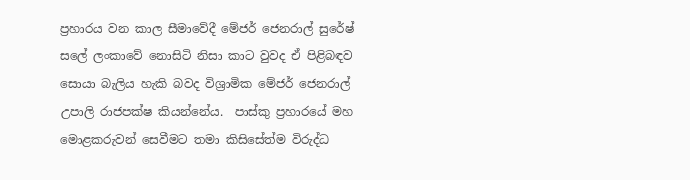ප්‍රහාරය වන කාල සීමාවේදී මේජර් ජෙනරාල් සුරේෂ් සලේ ලංකාවේ නොසිටි නිසා කාට වුවද ඒ පිළිබඳව සොයා බැලිය හැකි බවද විශ්‍රාමික මේජර් ජෙනරාල් උපාලි රාජපක්ෂ කියන්නේය.  පාස්කු ප්‍රහාරයේ මහ මොළකරුවන් සෙවීමට තමා කිසිසේත්ම විරුද්ධ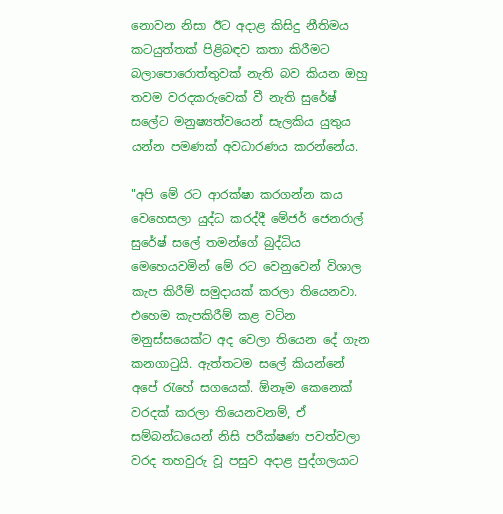නොවන නිසා ඊට අදාළ කිසිදු නීතිමය කටයුත්තක් පිළිබඳව කතා කිරීමට බලාපොරොත්තුවක් නැති බව කියන ඔහු තවම වරදකරුවෙක් වී නැති සුරේෂ් සලේට මනුෂ්‍යත්වයෙන් සැලකිය යුතුය යන්න පමණක් අවධාරණය කරන්නේය.

"අපි මේ රට ආරක්ෂා කරගන්න කය වෙහෙසලා යුද්ධ කරද්දී මේජර් ජෙනරාල් සුරේෂ් සලේ තමන්ගේ බුද්ධිය මෙහෙයවමින් මේ රට වෙනුවෙන් විශාල කැප කිරීම් සමුදායක් කරලා තියෙනවා. එහෙම කැපකිරීම් කළ වටින මනුස්සයෙක්ට අද වෙලා තියෙන දේ ගැන කනගාටුයි. ඇත්තටම සලේ කියන්නේ අපේ රැහේ සගයෙක්. ඕනෑම කෙනෙක් වරදක් කරලා තියෙනවනම්, ඒ සම්බන්ධයෙන් නිසි පරීක්ෂණ පවත්වලා වරද තහවුරු වූ පසුව අදාළ පුද්ගලයාට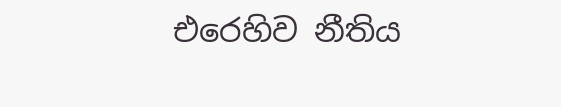එරෙහිව නීතිය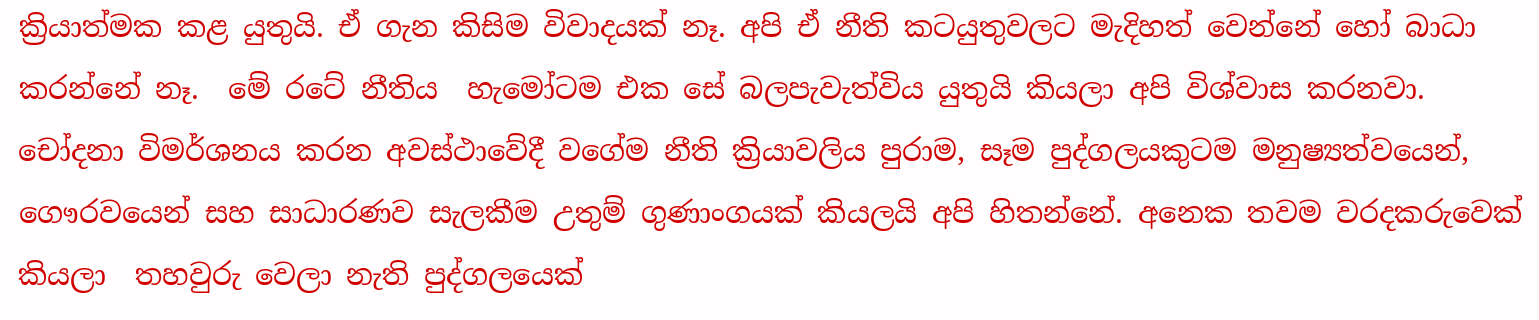ක්‍රියාත්මක කළ යුතුයි. ඒ ගැන කිසිම විවාදයක් නෑ. අපි ඒ නීති කටයුතුවලට මැදිහත් වෙන්නේ හෝ බාධා කරන්නේ නෑ.  මේ රටේ නීතිය  හැමෝටම එක සේ බලපැවැත්විය යුතුයි කියලා අපි විශ්වාස කරනවා. චෝදනා විමර්ශනය කරන අවස්ථාවේදී වගේම නීති ක්‍රියාවලිය පුරාම, සෑම පුද්ගලයකුටම මනුෂ්‍යත්වයෙන්, ගෞරවයෙන් සහ සාධාරණව සැලකීම උතුම් ගුණාංගයක් කියලයි අපි හිතන්නේ. අනෙක තවම වරදකරුවෙක් කියලා  තහවුරු වෙලා නැති පුද්ගලයෙක්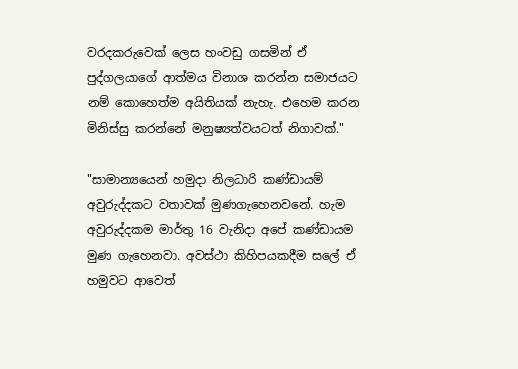වරදකරුවෙක් ලෙස හංවඩු ගසමින් ඒ පුද්ගලයාගේ ආත්මය විනාශ කරන්න සමාජයට නම් කොහෙත්ම අයිතියක් නැහැ. එහෙම කරන මිනිස්සු කරන්නේ මනුෂ්‍යත්වයටත් නිගාවක්."

"සාමාන්‍යයෙන් හමුදා නිලධාරි කණ්ඩායම්  අවුරුද්දකට වතාවක් මුණගැහෙනවනේ. හැම අවුරුද්දකම මාර්තු 16 වැනිදා අපේ කණ්ඩායම මුණ ගැහෙනවා. අවස්ථා කිහිපයකදීම සලේ ඒ හමුවට ආවෙත්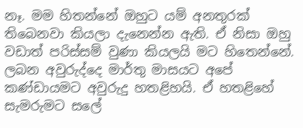නෑ. මම හිතන්නේ ඔහුට යම් අනතුරක් තිබෙනවා කියලා දැනෙන්න ඇති. ඒ නිසා ඔහු වඩාත් පරිස්සම් වුණා කියලයි මට හිතෙන්නේ. ලබන අවුරුද්දෙ මාර්තු මාසයට අපේ කණ්ඩායමට අවුරුදු හතළිහයි. ඒ හතළිහේ සැමරුමට සලේ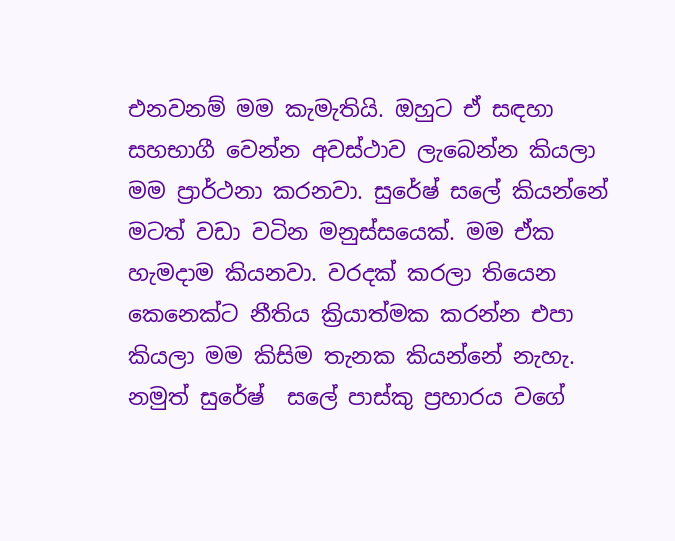එනවනම් මම කැමැතියි. ඔහුට ඒ සඳහා සහභාගී වෙන්න අවස්ථාව ලැබෙන්න කියලා මම ප්‍රාර්ථනා කරනවා. සුරේෂ් සලේ කියන්නේ මටත් වඩා වටින මනුස්සයෙක්. මම ඒක හැමදාම කියනවා. වරදක් කරලා තියෙන කෙනෙක්ට නීතිය ක්‍රියාත්මක කරන්න එපා කියලා මම කිසිම තැනක කියන්නේ නැහැ. නමුත් සුරේෂ්  සලේ පාස්කු ප්‍රහාරය වගේ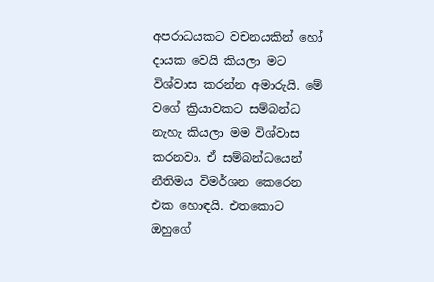අපරාධයකට වචනයකින් හෝ දායක වෙයි කියලා මට විශ්වාස කරන්න අමාරුයි. මේ වගේ ක්‍රියාවකට සම්බන්ධ නැහැ කියලා මම විශ්වාස කරනවා. ඒ සම්බන්ධයෙන් නීතිමය විමර්ශන කෙරෙන එක හොඳයි. එතකොට ඔහුගේ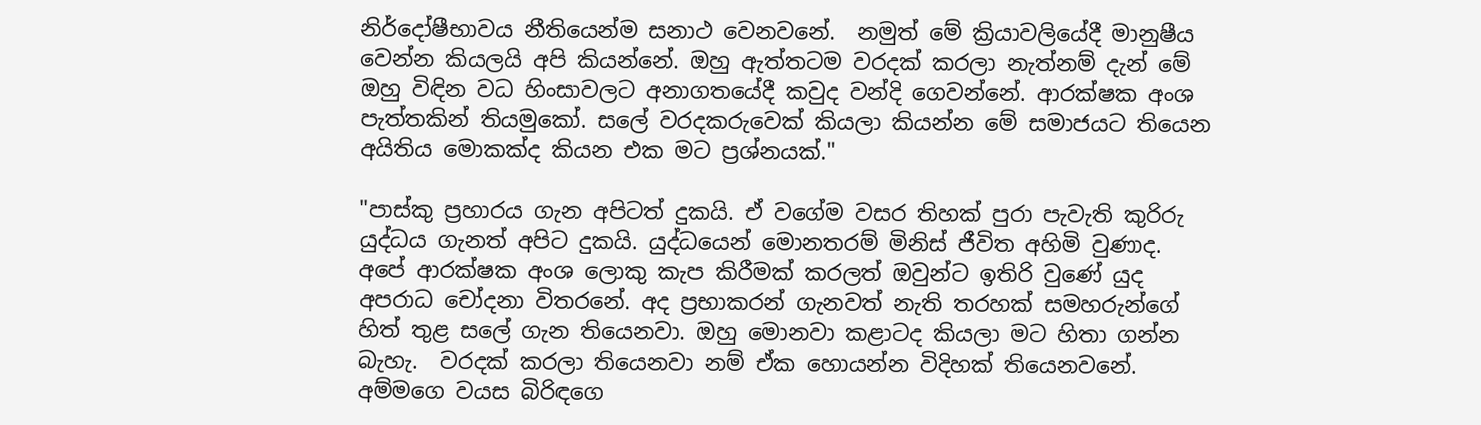නිර්දෝෂීභාවය නීතියෙන්ම සනාථ වෙනවනේ.  නමුත් මේ ක්‍රියාවලියේදී මානුෂීය වෙන්න කියලයි අපි කියන්නේ. ඔහු ඇත්තටම වරදක් කරලා නැත්නම් දැන් මේ ඔහු විඳින වධ හිංසාවලට අනාගතයේදී කවුද වන්දි ගෙවන්නේ. ආරක්ෂක අංශ පැත්තකින් තියමුකෝ. සලේ වරදකරුවෙක් කියලා කියන්න මේ සමාජයට තියෙන අයිතිය මොකක්ද කියන එක මට ප්‍රශ්නයක්."

"පාස්කු ප්‍රහාරය ගැන අපිටත් දුකයි. ඒ වගේම වසර තිහක් පුරා පැවැති කුරිරු යුද්ධය ගැනත් අපිට දුකයි. යුද්ධයෙන් මොනතරම් මිනිස් ජීවිත අහිමි වුණාද. අපේ ආරක්ෂක අංශ ලොකු කැප කිරීමක් කරලත් ඔවුන්ට ඉතිරි වුණේ යුද අපරාධ චෝදනා විතරනේ. අද ප්‍රභාකරන් ගැනවත් නැති තරහක් සමහරුන්ගේ හිත් තුළ සලේ ගැන තියෙනවා. ඔහු මොනවා කළාටද කියලා මට හිතා ගන්න බැහැ.  වරදක් කරලා තියෙනවා නම් ඒක හොයන්න විදිහක් තියෙනවනේ. අම්මගෙ වයස බිරිඳගෙ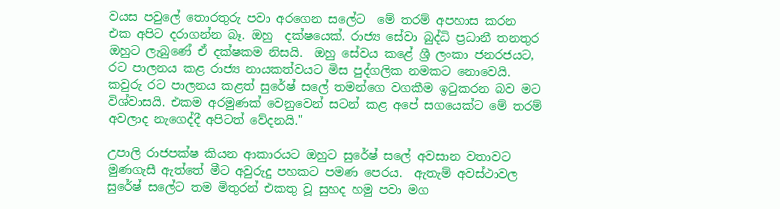වයස පවුලේ තොරතුරු පවා අරගෙන සලේට  මේ තරම් අපහාස කරන එක අපිට දරාගන්න බෑ. ඔහු  දක්ෂයෙක්. රාජ්‍ය සේවා බුද්ධි ප්‍රධානී තනතුර ඔහුට ලැබුණේ ඒ දක්ෂකම නිසයි.  ඔහු සේවය කළේ ශ්‍රී ලංකා ජනරජයට, රට පාලනය කළ රාජ්‍ය නායකත්වයට මිස පුද්ගලික නමකට නොවෙයි. කවුරු රට පාලනය කළත් සුරේෂ් සලේ තමන්ගෙ වගකීම ඉටුකරන බව මට විශ්වාසයි. එකම අරමුණක් වෙනුවෙන් සටන් කළ අපේ සගයෙක්ට මේ තරම් අවලාද නැගෙද්දී අපිටත් වේදනයි."

උපාලි රාජපක්ෂ කියන ආකාරයට ඔහුට සුරේෂ් සලේ අවසාන වතාවට මුණගැසී ඇත්තේ මීට අවුරුදු පහකට පමණ පෙරය.  ඇතැම් අවස්ථාවල සුරේෂ් සලේට තම මිතුරන් එකතු වූ සුහද හමු පවා මග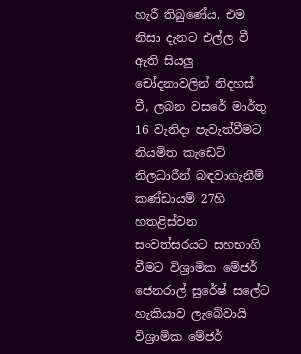හැරී තිබුණේය. එම නිසා දැනට එල්ල වී ඇති සියලු චෝදනාවලින් නිදහස් වී, ලබන වසරේ මාර්තු 16 වැනිදා පැවැත්වීමට නියමිත කැඩෙට් නිලධාරීන් බඳවාගැනීම් කණ්ඩායම් 27හි හතළිස්වන සංවත්සරයට සහභාගි වීමට විශ්‍රාමික මේජර් ජෙනරාල් සුරේෂ් සලේට හැකියාව ලැබේවායි විශ්‍රාමික මේජර්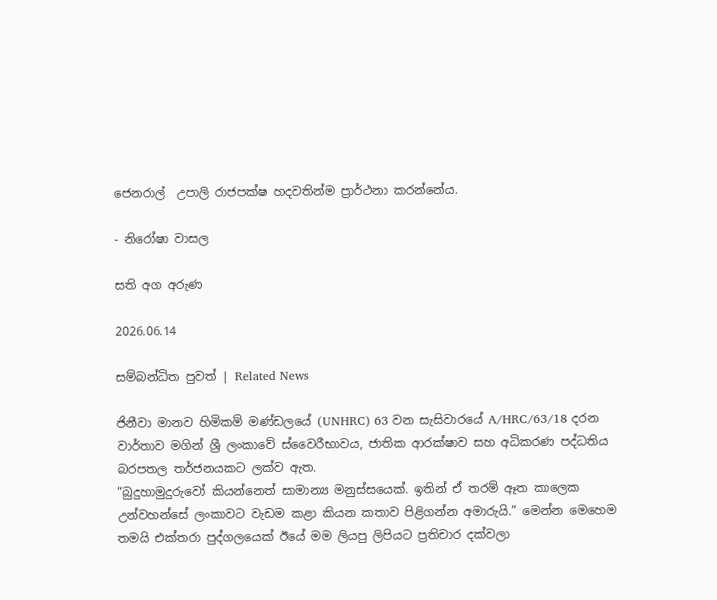ජෙනරාල්  උපාලි රාජපක්ෂ හදවතින්ම ප්‍රාර්ථනා කරන්නේය.

- නිරෝෂා වාසල

සති අග අරුණ

2026.06.14

සම්බන්ධිත පුවත් | Related News

ජිනීවා මානව හිමිකම් මණ්ඩලයේ (UNHRC) 63 වන සැසිවාරයේ A/HRC/63/18 දරන වාර්තාව මගින් ශ්‍රී ලංකාවේ ස්වෛරීභාවය, ජාතික ආරක්ෂාව සහ අධිකරණ පද්ධතිය බරපතල තර්ජනයකට ලක්ව ඇත.
“බුදුහාමුදුරුවෝ කියන්නෙත් සාමාන්‍ය මනුස්සයෙක්. ඉතින් ඒ තරම් ඈත කාලෙක උන්වහන්සේ ලංකාවට වැඩම කළා කියන කතාව පිළිගන්න අමාරුයි.” මෙන්න මෙහෙම තමයි එක්තරා පුද්ගලයෙක් ඊයේ මම ලියපු ලිපියට ප්‍රතිචාර දක්වලා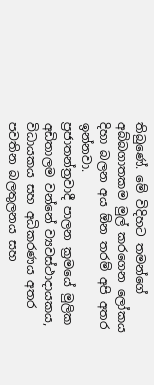තිබුණේ. මේ විදිහට තමන්ගේ අබ්බගාතකම මුල් කරගෙන ලෝකය දිහා බලන අය ඕන තරම් අපි අතර ඉන්නවා.
ප්‍රජාතන්ත්‍රවාදී පාලන ක්‍රමයේ මුලික අඩිතාලම වන්නේ ව්‍යවස්ථාදායකය, විධායකය සහ අධිකරණය අතර පවතින බලතුලනය සහ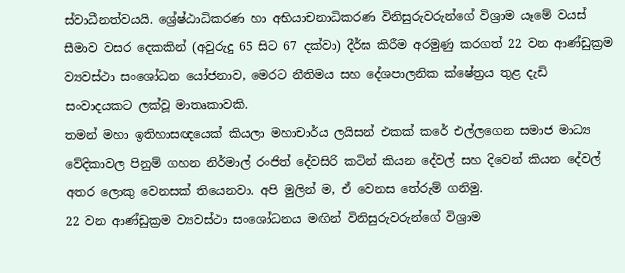ස්වාධීනත්වයයි. ශ්‍රේෂ්ඨාධිකරණ හා අභියාචනාධිකරණ විනිසුරුවරුන්ගේ විශ්‍රාම යෑමේ වයස් සීමාව වසර දෙකකින් (අවුරුදු 65 සිට 67 දක්වා) දීර්ඝ කිරීම අරමුණු කරගත් 22 වන ආණ්ඩුක්‍රම ව්‍යවස්ථා සංශෝධන යෝජනාව, මෙරට නීතිමය සහ දේශපාලනික ක්ෂේත්‍රය තුළ දැඩි සංවාදයකට ලක්වූ මාතෘකාවකි.
තමන් මහා ඉතිහාසඥයෙක් කියලා මහාචාර්ය ලයිසන් එකක් කරේ එල්ලගෙන සමාජ මාධ්‍ය වේදිකාවල පිනුම් ගහන නිර්මාල් රංජිත් දේවසිරි කටින් කියන දේවල් සහ දිවෙන් කියන දේවල් අතර ‍ලොකු වෙනසක් තියෙනවා. අපි මුලින් ම, ඒ වෙනස තේරුම් ගනිමු.
22 වන ආණ්ඩුක්‍රම ව්‍යවස්ථා සංශෝධනය මඟින් විනිසුරුවරුන්ගේ විශ්‍රාම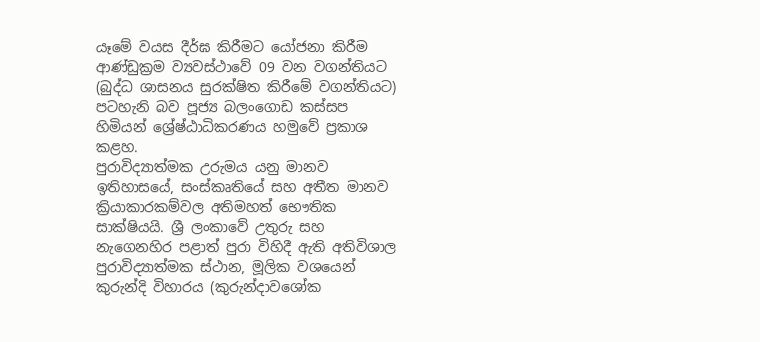යෑමේ වයස දීර්ඝ කිරීමට යෝජනා කිරීම ආණ්ඩුක්‍රම ව්‍යවස්ථාවේ 09 වන වගන්තියට (බුද්ධ ශාසනය සුරක්ෂිත කිරීමේ වගන්තියට) පටහැනි බව පූජ්‍ය බලංගොඩ කස්සප හිමියන් ශ්‍රේෂ්ඨාධිකරණය හමුවේ ප්‍රකාශ කළහ.
පුරාවිද්‍යාත්මක උරුමය යනු මානව ඉතිහාසයේ, සංස්කෘතියේ සහ අතීත මානව ක්‍රියාකාරකම්වල අතිමහත් භෞතික සාක්ෂියයි. ශ්‍රී ලංකාවේ උතුරු සහ නැගෙනහිර පළාත් පුරා විහිදී ඇති අතිවිශාල පුරාවිද්‍යාත්මක ස්ථාන, මූලික වශයෙන් කුරුන්දි විහාරය (කුරුන්දාවශෝක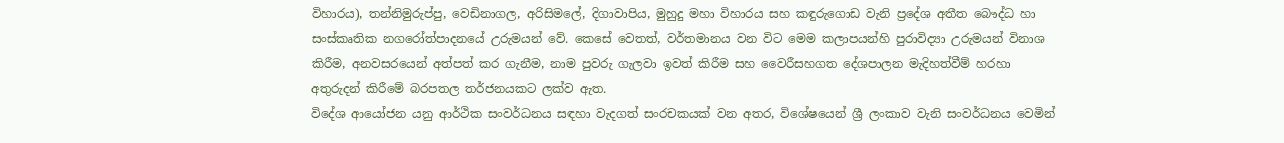විහාරය), තන්නිමුරුප්පු, වෙඩිනාගල, අරිසිමලේ, දිගාවාපිය, මුහුදු මහා විහාරය සහ කඳුරුගොඩ වැනි ප්‍රදේශ අතීත බෞද්ධ හා සංස්කෘතික නගරෝත්පාදනයේ උරුමයන් වේ. කෙසේ වෙතත්, වර්තමානය වන විට මෙම කලාපයන්හි පුරාවිද්‍යා උරුමයන් විනාශ කිරීම, අනවසරයෙන් අත්පත් කර ගැනීම, නාම පුවරු ගැලවා ඉවත් කිරීම සහ වෛරීසහගත දේශපාලන මැදිහත්වීම් හරහා අතුරුදන් කිරීමේ බරපතල තර්ජනයකට ලක්ව ඇත.
විදේශ ආයෝජන යනු ආර්ථික සංවර්ධනය සඳහා වැදගත් සංරචකයක් වන අතර, විශේෂයෙන් ශ්‍රී ලංකාව වැනි සංවර්ධනය වෙමින්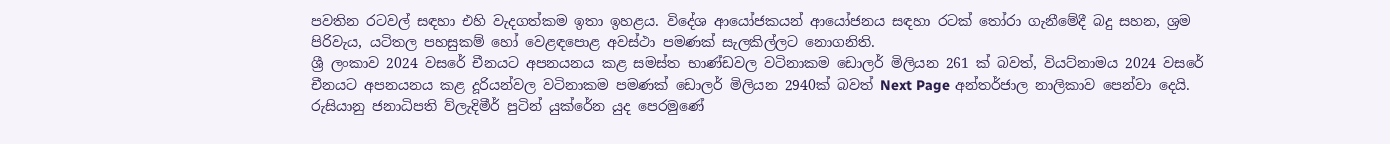පවතින රටවල් සඳහා එහි වැදගත්කම ඉතා ඉහළය. විදේශ ආයෝජකයන් ආයෝජනය සඳහා රටක් තෝරා ගැනීමේදී බදු සහන, ශ්‍රම පිරිවැය, යටිතල පහසුකම් හෝ වෙළඳපොළ අවස්ථා පමණක් සැලකිල්ලට නොගනිති.
ශ්‍රී ලංකාව 2024 වසරේ චීනයට අපනයනය කළ සමස්ත භාණ්ඩවල වටිනාකම ඩොලර් මිලියන 261 ක් බවත්, වියට්නාමය 2024 වසරේ චීනයට අපනයනය කළ දූරියන්වල වටිනාකම පමණක් ඩොලර් මිලියන 2940ක් බවත් Next Page අන්තර්ජාල නාලිකාව පෙන්වා දෙයි.
රුසියානු ජනාධිපති ව්ලැදිමීර් පුටින් යුක්රේන යුද පෙරමුණේ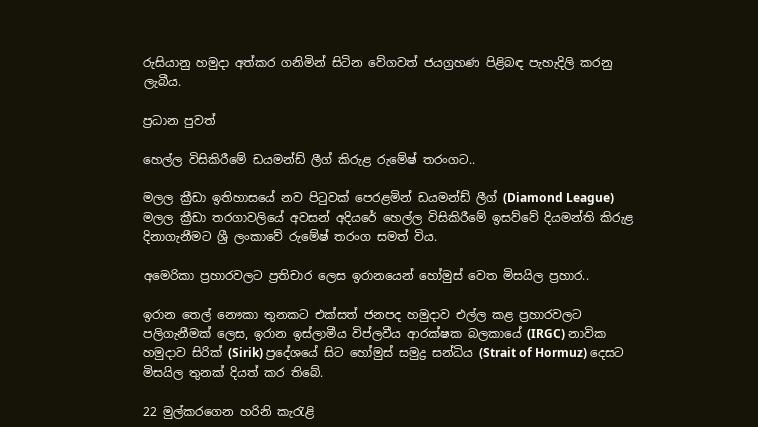රුසියානු හමුදා අත්කර ගනිමින් සිටින වේගවත් ජයග්‍රහණ පිළිබඳ පැහැදිලි කරනු ලැබීය.

ප්‍රධාන පුවත්

හෙල්ල විසිකිරීමේ ඩයමන්ඩ් ලීග් කිරුළ රුමේෂ් තරංගට..

මලල ක්‍රීඩා ඉතිහාසයේ නව පිටුවක් පෙරළමින් ඩයමන්ඩ් ලීග් (Diamond League) මලල ක්‍රීඩා තරගාවලියේ අවසන් අදියරේ හෙල්ල විසිකිරීමේ ඉසව්වේ දියමන්ති කිරුළ දිනාගැනීමට ශ්‍රී ලංකාවේ රුමේෂ් තරංග සමත් විය.

අමෙරිකා ප්‍රහාරවලට ප්‍රතිචාර ලෙස ඉරානයෙන් හෝමුස් වෙත මිසයිල ප්‍රහාර..

ඉරාන තෙල් නෞකා තුනකට එක්සත් ජනපද හමුදාව එල්ල කළ ප්‍රහාරවලට පලිගැනීමක් ලෙස, ඉරාන ඉස්ලාමීය විප්ලවීය ආරක්ෂක බලකායේ (IRGC) නාවික හමුදාව සිරික් (Sirik) ප්‍රදේශයේ සිට හෝමුස් සමුද්‍ර සන්ධිය (Strait of Hormuz) දෙසට මිසයිල තුනක් දියත් කර තිබේ.

22 මුල්කරගෙන හරිනි කැරැළි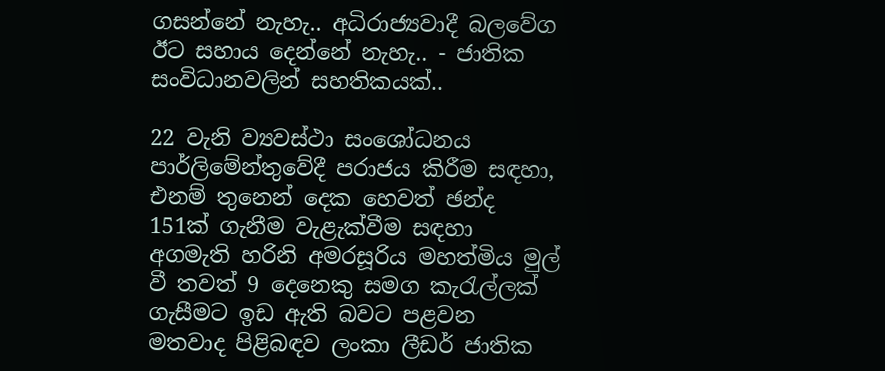ගසන්නේ නැහැ.. අධිරාජ්‍යවාදී බලවේග ඊට සහාය දෙන්නේ නැහැ.. - ජාතික සංවිධානවලින් සහතිකයක්..

22 වැනි ව්‍යවස්ථා සංශෝධනය පාර්ලිමේන්තුවේදී පරාජය කිරීම සඳහා, එනම් තුනෙන් දෙක හෙවත් ඡන්ද 151ක් ගැනීම වැළැක්වීම සඳහා අගමැති හරිනි අමරසූරිය මහත්මිය මුල් වී තවත් 9 දෙනෙකු සමග කැරැල්ලක් ගැසීමට ඉඩ ඇති බවට පළවන මතවාද පිළිබඳව ලංකා ලීඩර් ජාතික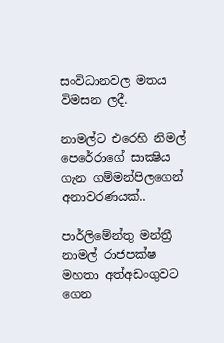සංවිධානවල මතය විමසන ලදී.

නාමල්ට එරෙහි නිමල් පෙරේරාගේ සාක්‍ෂිය ගැන ගම්මන්පිලගෙන් අනාවරණයක්..

පාර්ලිමේන්තු මන්ත්‍රී නාමල් රාජපක්ෂ මහතා අත්අඩංගුවට ගෙන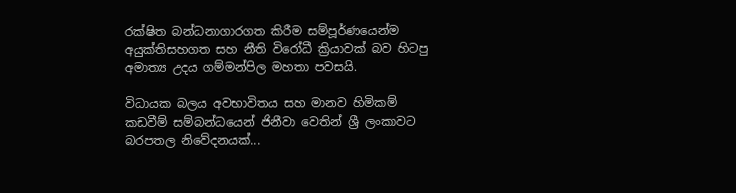රක්ෂිත බන්ධනාගාරගත කිරීම සම්පූර්ණයෙන්ම අයුක්තිසහගත සහ නීති විරෝධී ක්‍රියාවක් බව හිටපු අමාත්‍ය උදය ගම්මන්පිල මහතා පවසයි.

විධායක බලය අවභාවිතය සහ මානව හිමිකම් කඩවීම් සම්බන්ධයෙන් ජිනීවා වෙතින් ශ්‍රී ලංකාවට බරපතල නිවේදනයක්...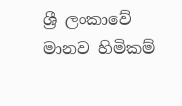ශ්‍රී ලංකාවේ මානව හිමිකම්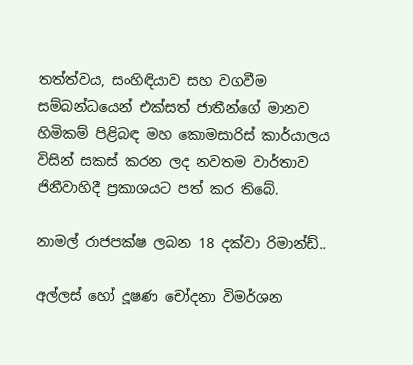තත්ත්වය, සංහිඳියාව සහ වගවීම සම්බන්ධයෙන් එක්සත් ජාතීන්ගේ මානව හිමිකම් පිළිබඳ මහ කොමසාරිස් කාර්යාලය විසින් සකස් කරන ලද නවතම වාර්තාව ජිනීවාහිදී ප්‍රකාශයට පත් කර තිබේ.

නාමල් රාජපක්ෂ ලබන 18 දක්වා රිමාන්ඩ්..

අල්ලස් හෝ දූෂණ චෝදනා විමර්ශන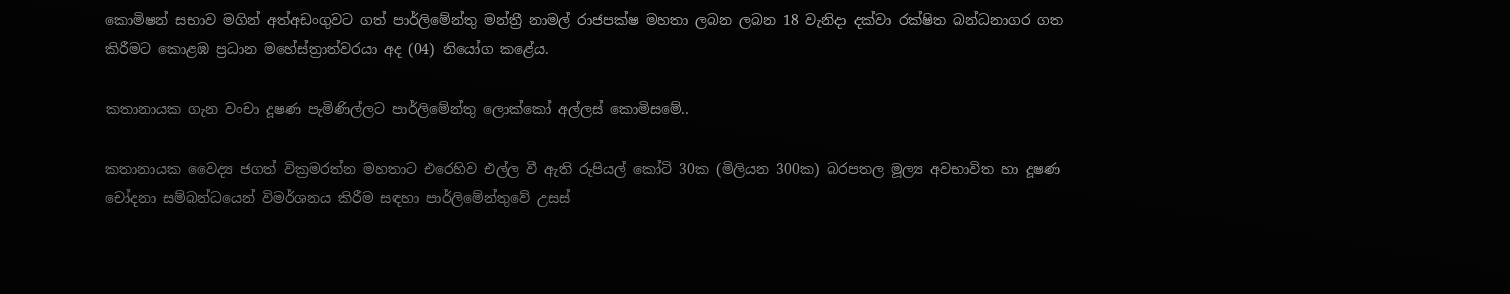කොමිෂන් සභාව මගින් අත්අඩංගුවට ගත් පාර්ලිමේන්තු මන්ත්‍රී නාමල් රාජපක්ෂ මහතා ලබන ලබන 18 වැනිදා දක්වා රක්ෂිත බන්ධනාගර ගත කිරීමට කොළඹ ප්‍රධාන මහේස්ත්‍රාත්වරයා අද (04) නියෝග කළේය.

කතානායක ගැන වංචා දූෂණ පැමිණිල්ලට පාර්ලිමේන්තු ලොක්කෝ අල්ලස් කොමිසමේ..

කතානායක වෛද්‍ය ජගත් වික්‍රමරත්න මහතාට එරෙහිව එල්ල වී ඇති රුපියල් කෝටි 30ක (මිලියන 300ක) බරපතල මූල්‍ය අවභාවිත හා දූෂණ චෝදනා සම්බන්ධයෙන් විමර්ශනය කිරීම සඳහා පාර්ලිමේන්තුවේ උසස්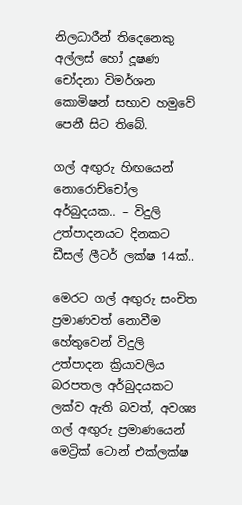නිලධාරීන් තිදෙනෙකු අල්ලස් හෝ දූෂණ චෝදනා විමර්ශන කොමිෂන් සභාව හමුවේ පෙනී සිට තිබේ.

ගල් අඟුරු හිඟයෙන් නොරොච්චෝල අර්බුදයක.. – විදුලි උත්පාදනයට දිනකට ඩීසල් ලීටර් ලක්ෂ 14ක්..

මෙරට ගල් අඟුරු සංචිත ප්‍රමාණවත් නොවීම හේතුවෙන් විදුලි උත්පාදන ක්‍රියාවලිය බරපතල අර්බුදයකට ලක්ව ඇති බවත්, අවශ්‍ය ගල් අඟුරු ප්‍රමාණයෙන් මෙට්‍රික් ටොන් එක්ලක්ෂ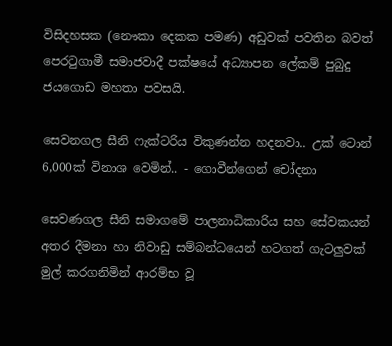විසිදහසක (නෞකා දෙකක පමණ) අඩුවක් පවතින බවත් පෙරටුගාමී සමාජවාදී පක්ෂයේ අධ්‍යාපන ලේකම් පුබුදු ජයගොඩ මහතා පවසයි.

සෙවනගල සීනි ෆැක්ටරිය විකුණන්න හදනවා.. උක් ටොන් 6,000ක් විනාශ වෙමින්.. - ගොවීන්ගෙන් චෝදනා

සෙවණගල සීනි සමාගමේ පාලනාධිකාරිය සහ සේවකයන් අතර දීමනා හා නිවාඩු සම්බන්ධයෙන් හටගත් ගැටලුවක් මුල් කරගනිමින් ආරම්භ වූ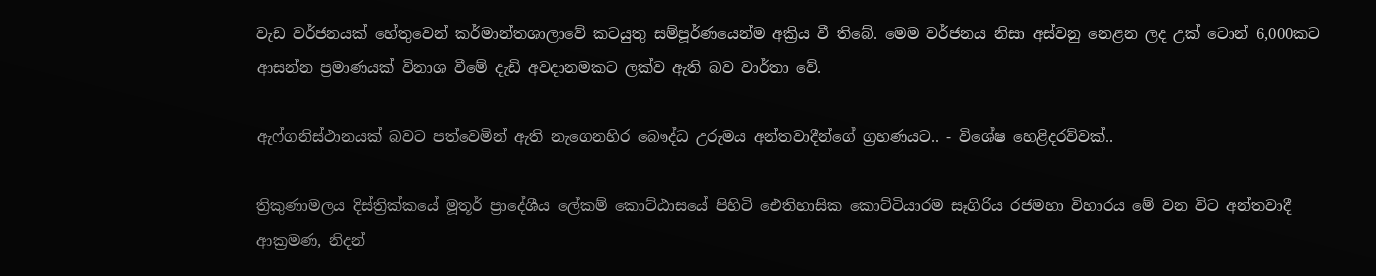වැඩ වර්ජනයක් හේතුවෙන් කර්මාන්තශාලාවේ කටයුතු සම්පූර්ණයෙන්ම අක්‍රිය වී තිබේ. මෙම වර්ජනය නිසා අස්වනු නෙළන ලද උක් ටොන් 6,000කට ආසන්න ප්‍රමාණයක් විනාශ වීමේ දැඩි අවදානමකට ලක්ව ඇති බව වාර්තා වේ.

ඇෆ්ගනිස්ථානයක් බවට පත්වෙමින් ඇති නැගෙනහිර බෞද්ධ උරුමය අන්තවාදීන්ගේ ග්‍රහණයට.. - විශේෂ හෙළිදරව්වක්..

ත්‍රිකුණාමලය දිස්ත්‍රික්කයේ මූතූර් ප්‍රාදේශීය ලේකම් කොට්ඨාසයේ පිහිටි ඓතිහාසික කොට්ටියාරම සෑගිරිය රජමහා විහාරය මේ වන විට අන්තවාදී ආක්‍රමණ, නිදන්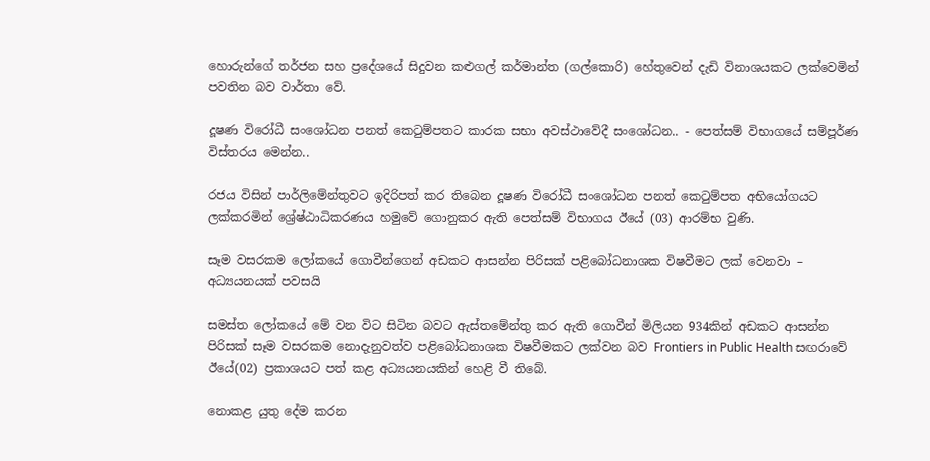හොරුන්ගේ තර්ජන සහ ප්‍රදේශයේ සිදුවන කළුගල් කර්මාන්ත (ගල්කොරි) හේතුවෙන් දැඩි විනාශයකට ලක්වෙමින් පවතින බව වාර්තා වේ.

දූෂණ විරෝධී සංශෝධන පනත් කෙටුම්පතට කාරක සභා අවස්ථාවේදී සංශෝධන.. - පෙත්සම් විභාගයේ සම්පූර්ණ විස්තරය මෙන්න..

රජය විසින් පාර්ලිමේන්තුවට ඉදිරිපත් කර තිබෙන දූෂණ විරෝධී සංශෝධන පනත් කෙටුම්පත අභියෝගයට ලක්කරමින් ශ්‍රේෂ්ඨාධිකරණය හමුවේ ගොනුකර ඇති පෙත්සම් විභාගය ඊයේ (03) ආරම්භ වුණි.

සෑම වසරකම ලෝකයේ ගොවීන්ගෙන් අඩකට ආසන්න පිරිසක් පළිබෝධනාශක විෂවීමට ලක් වෙනවා – අධ්‍යයනයක් පවසයි

සමස්ත ලෝකයේ මේ වන විට සිටින බවට ඇස්තමේන්තු කර ඇති ගොවීන් මිලියන 934කින් අඩකට ආසන්න පිරිසක් සෑම වසරකම නොදැනුවත්ව පළිබෝධනාශක විෂවීමකට ලක්වන බව Frontiers in Public Health සඟරාවේ ඊයේ(02) ප්‍රකාශයට පත් කළ අධ්‍යයනයකින් හෙළි වී තිබේ.

නොකළ යුතු දේම කරන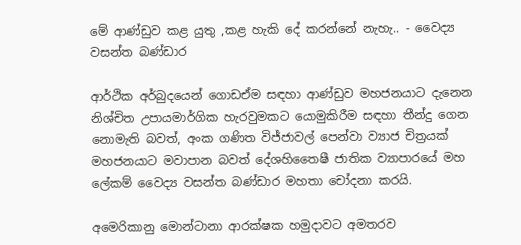මේ ආණ්ඩුව කළ යුතු ,කළ හැකි දේ කරන්නේ නැහැ.. - වෛද්‍ය වසන්ත බණ්ඩාර

ආර්ථික අර්බුදයෙන් ගොඩඒම සඳහා ආණ්ඩුව මහජනයාට දැනෙන නිශ්චිත උපායමාර්ගික හැරවුමකට යොමුකිරීම සඳහා තීන්දු ගෙන නොමැති බවත්, අංක ගණිත විජ්ජාවල් පෙන්වා ව්‍යාජ චිත්‍රයක් මහජනයාට මවාපාන බවත් දේශහිතෛෂී ජාතික ව්‍යාපාරයේ මහ ලේකම් වෛද්‍ය වසන්ත බණ්ඩාර මහතා චෝදනා කරයි.

අමෙරිකානු මොන්ටානා ආරක්ෂක හමුදාවට අමතරව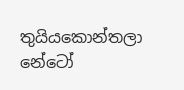තුයියකොන්තලා නේටෝ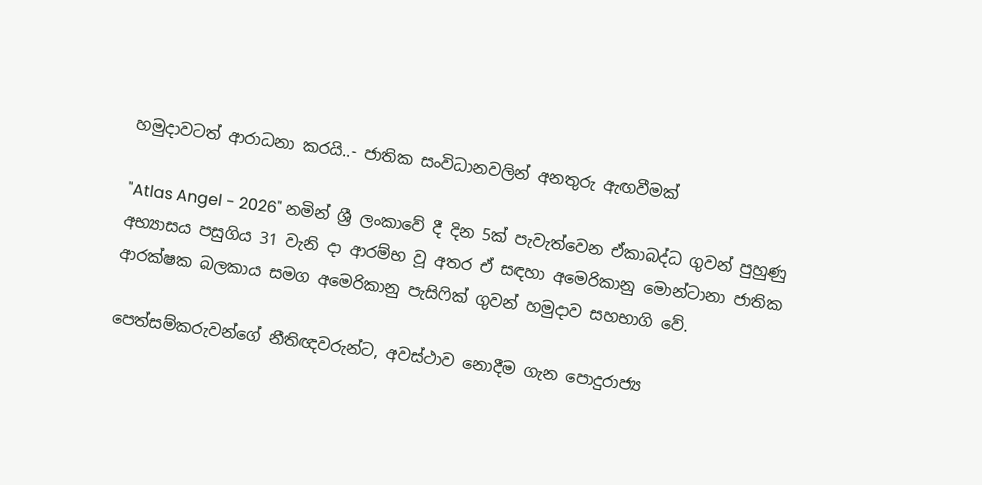හමුදාවටත් ආරාධනා කරයි..- ජාතික සංවිධානවලින් අනතුරු ඇඟවීමක්

"Atlas Angel - 2026" නමින් ශ්‍රී ලංකාවේ දී දින 5ක් පැවැත්වෙන ඒකාබද්ධ ගුවන් පුහුණු අභ්‍යාසය පසුගිය 31 වැනි දා ආරම්භ වූ අතර ඒ සඳහා අමෙරිකානු මොන්ටානා ජාතික ආරක්ෂක බලකාය සමග අමෙරිකානු පැසිෆික් ගුවන් හමුදාව සහභාගි වේ.

පෙත්සම්කරුවන්ගේ නීතිඥවරුන්ට, අවස්ථාව නොදීම ගැන පොදුරාජ්‍ය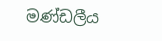මණ්ඩලීය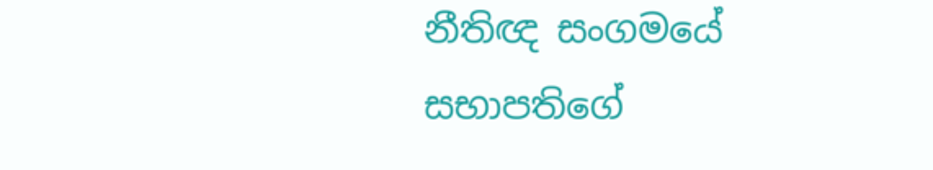නීතිඥ සංගමයේ සභාපතිගේ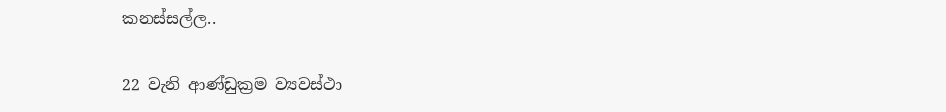කනස්සල්ල..

22 වැනි ආණ්ඩුක්‍රම ව්‍යවස්ථා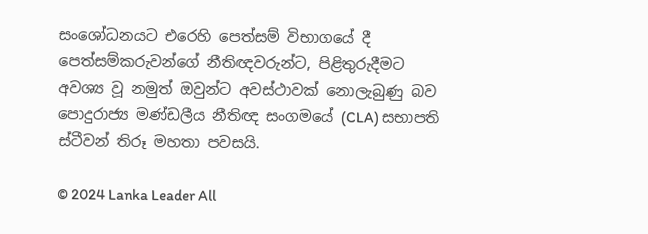සංශෝධනයට එරෙහි පෙත්සම් විභාගයේ දී පෙත්සම්කරුවන්ගේ නීතිඥවරුන්ට, පිළිතුරුදීමට අවශ්‍ය වූ නමුත් ඔවුන්ට අවස්ථාවක් නොලැබුණු බව පොදුරාජ්‍ය මණ්ඩලීය නීතිඥ සංගමයේ (CLA) සභාපති ස්ටීවන් තිරූ මහතා පවසයි.

© 2024 Lanka Leader All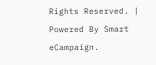Rights Reserved. |
Powered By Smart eCampaign.